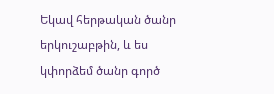Եկավ հերթական ծանր երկուշաբթին, և ես կփորձեմ ծանր գործ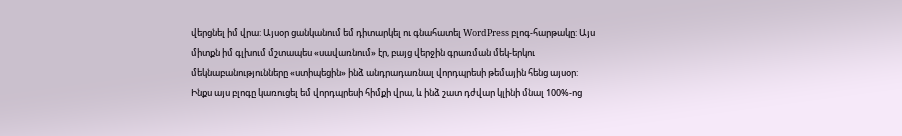վերցնել իմ վրա: Այսօր ցանկանում եմ դիտարկել ու գնահատել WordPress բլոգ-հարթակը: Այս միտքն իմ գլխում մշտապես «սավառնում» էր, բայց վերջին գրառման մեկ-երկու մեկնաբանությունները «ստիպեցին» ինձ անդրադառնալ վորդպրեսի թեմային հենց այսօր:
Ինքս այս բլոգը կառուցել եմ վորդպրեսի հիմքի վրա, և ինձ շատ դժվար կլինի մնալ 100%-ոց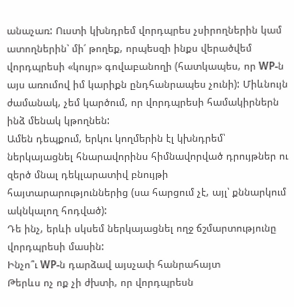անաչառ: Ուստի կխնդրեմ վորդպրես չսիրողներին կամ ատողներին՝ մի՛ թողեք, որպեսզի ինքս վերածվեմ վորդպրեսի «կույր» գովաբանողի (հատկապես, որ WP-ն այս առումով իմ կարիքն ընդհանրապես չունի): Միևնույն ժամանակ, չեմ կարծում, որ վորդպրեսի համակիրներն ինձ մենակ կթողնեն:
Ամեն դեպքում, երկու կողմերին էլ կխնդրեմ՝ ներկայացնել հնարավորինս հիմնավորված դրույթներ ու զերծ մնալ դեկլարատիվ բնույթի հայտարարություններից (սա հարցում չէ, այլ՝ քննարկում ակնկալող հոդված):
Դե ինչ, երևի սկսեմ ներկայացնել ողջ ճշմարտությունը վորդպրեսի մասին:
Ինչո՞ւ WP-ն դարձավ այսչափ հանրահայտ
Թերևս ոչ ոք չի ժխտի, որ վորդպրեսն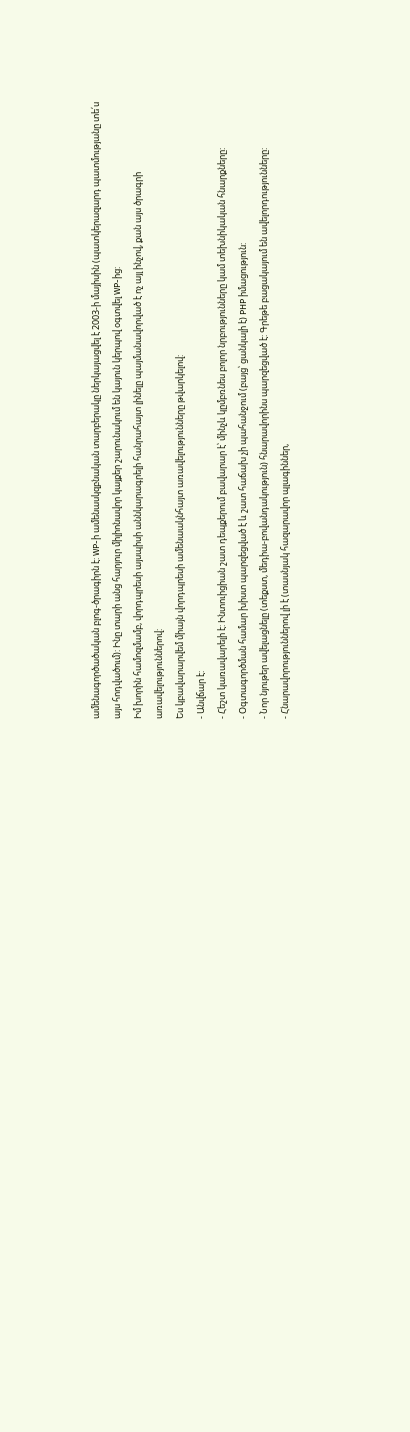ամենագործածական բլոգ-ծրագիրն է: WP-ի ամենասկզբնական տարբերակը ներկայացվել է 2003-ի մայիսին (պատկերազարդ պատմությանը տե՛ս այս հոդվածում): Ինը տարի անց հարյուր միլիոնավոր կայքեր շարունակում են կայուն կերպով օգտվել WP-ից:
Իմ խորին համոզմամբ, վորդպրեսի այսպիսի աննկարագրելի հանրահայտ լինելը պայմանավորված է ոչ այլ ինչով, քան այս ծրագրի առավելություններով:
Ես կբավարարվեմ միայն վորդպրեսի ամենաակնհայտ առավելությունները թվարկելով:
- Անվճար է:
- Հեշտ կառավարելի է: Ինտուիցիան շատ դեպքերում բավարար է՝ մինչև կըմբռնես բոլոր նրբությունները կամ տեխնիկական հնարքները:
- Օգտագործման համար խիստ պարզեցված է և շատ հաճախ չի պահանջում (բայց՝ ցանկալի է) PHP իմացություն:
- Նոր նյութեր ավելացնելը (տեքստ, մեդիա-բովանդակություն) հնարավորինս պարզեցված է: Գրեթե բացակայում են ավելորդությունները:
- Հնարավորություններով լի է (տասնյակ հազարավոր պլագիններ,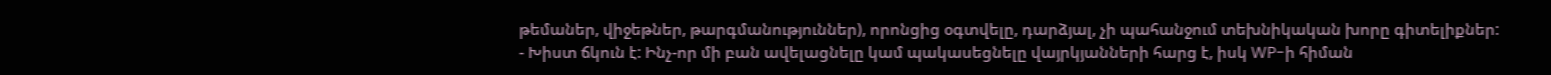թեմաներ, վիջեթներ, թարգմանություններ), որոնցից օգտվելը, դարձյալ, չի պահանջում տեխնիկական խորը գիտելիքներ:
- Խիստ ճկուն է: Ինչ-որ մի բան ավելացնելը կամ պակասեցնելը վայրկյանների հարց է, իսկ WP-ի հիման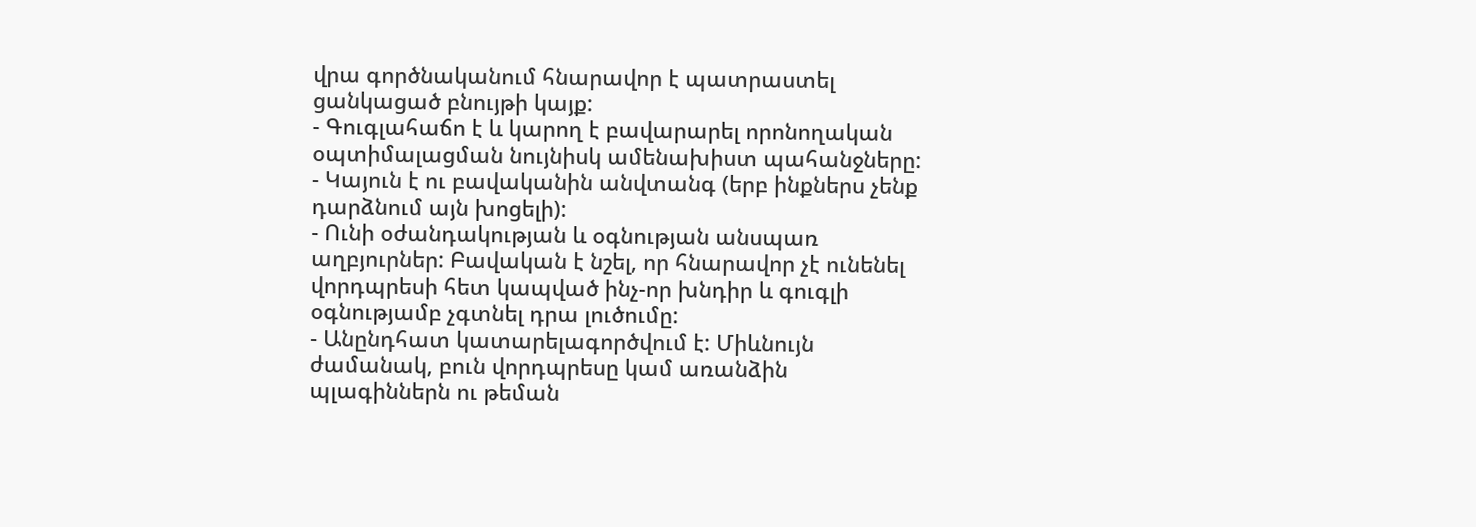վրա գործնականում հնարավոր է պատրաստել ցանկացած բնույթի կայք:
- Գուգլահաճո է և կարող է բավարարել որոնողական օպտիմալացման նույնիսկ ամենախիստ պահանջները:
- Կայուն է ու բավականին անվտանգ (երբ ինքներս չենք դարձնում այն խոցելի):
- Ունի օժանդակության և օգնության անսպառ աղբյուրներ: Բավական է նշել, որ հնարավոր չէ ունենել վորդպրեսի հետ կապված ինչ-որ խնդիր և գուգլի օգնությամբ չգտնել դրա լուծումը:
- Անընդհատ կատարելագործվում է: Միևնույն ժամանակ, բուն վորդպրեսը կամ առանձին պլագիններն ու թեման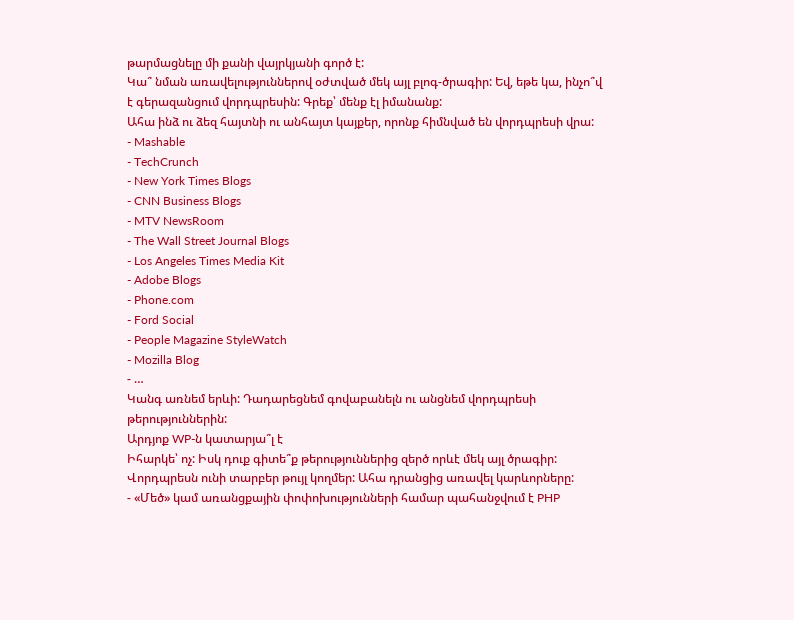թարմացնելը մի քանի վայրկյանի գործ է:
Կա՞ նման առավելություններով օժտված մեկ այլ բլոգ-ծրագիր: Եվ, եթե կա, ինչո՞վ է գերազանցում վորդպրեսին: Գրեք՝ մենք էլ իմանանք:
Ահա ինձ ու ձեզ հայտնի ու անհայտ կայքեր, որոնք հիմնված են վորդպրեսի վրա:
- Mashable
- TechCrunch
- New York Times Blogs
- CNN Business Blogs
- MTV NewsRoom
- The Wall Street Journal Blogs
- Los Angeles Times Media Kit
- Adobe Blogs
- Phone.com
- Ford Social
- People Magazine StyleWatch
- Mozilla Blog
- …
Կանգ առնեմ երևի: Դադարեցնեմ գովաբանելն ու անցնեմ վորդպրեսի թերություններին:
Արդյոք WP-ն կատարյա՞լ է
Իհարկե՝ ոչ: Իսկ դուք գիտե՞ք թերություններից զերծ որևէ մեկ այլ ծրագիր:
Վորդպրեսն ունի տարբեր թույլ կողմեր: Ահա դրանցից առավել կարևորները:
- «Մեծ» կամ առանցքային փոփոխությունների համար պահանջվում է PHP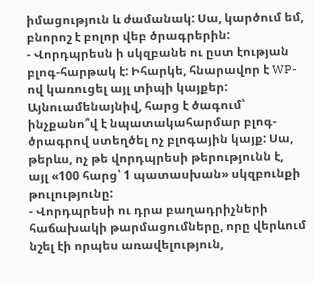իմացություն և ժամանակ: Սա, կարծում եմ, բնորոշ է բոլոր վեբ ծրագրերին:
- Վորդպրեսն ի սկզբանե ու ըստ էության բլոգ-հարթակ է: Իհարկե, հնարավոր է WP-ով կառուցել այլ տիպի կայքեր: Այնուամենայնիվ, հարց է ծագում՝ ինչքանո՞վ է նպատակահարմար բլոգ-ծրագրով ստեղծել ոչ բլոգային կայք: Սա, թերևս, ոչ թե վորդպրեսի թերությունն է, այլ «100 հարց՝ 1 պատասխան» սկզբունքի թուլությունը:
- Վորդպրեսի ու դրա բաղադրիչների հաճախակի թարմացումները, որը վերևում նշել էի որպես առավելություն,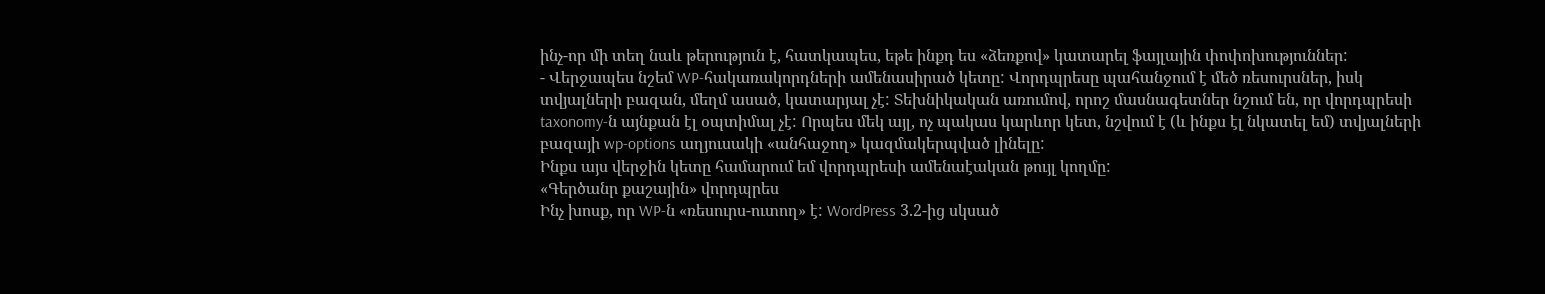ինչ-որ մի տեղ նաև թերություն է, հատկապես, եթե ինքդ ես «ձեռքով» կատարել ֆայլային փոփոխություններ:
- Վերջապես նշեմ WP-հակառակորդների ամենասիրած կետը: Վորդպրեսը պահանջում է մեծ ռեսուրսներ, իսկ տվյալների բազան, մեղմ ասած, կատարյալ չէ: Տեխնիկական առումով, որոշ մասնագետներ նշում են, որ վորդպրեսի taxonomy-ն այնքան էլ օպտիմալ չէ: Որպես մեկ այլ, ոչ պակաս կարևոր կետ, նշվում է (և ինքս էլ նկատել եմ) տվյալների բազայի wp-options աղյուսակի «անհաջող» կազմակերպված լինելը:
Ինքս այս վերջին կետը համարում եմ վորդպրեսի ամենաէական թույլ կողմը:
«Գերծանր քաշային» վորդպրես
Ինչ խոսք, որ WP-ն «ռեսուրս-ուտող» է: WordPress 3.2-ից սկսած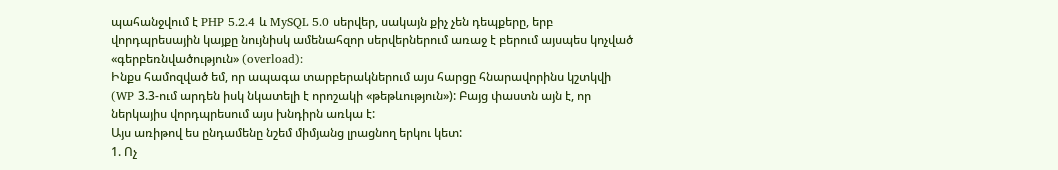պահանջվում է PHP 5.2.4 և MySQL 5.0 սերվեր, սակայն քիչ չեն դեպքերը, երբ վորդպրեսային կայքը նույնիսկ ամենահզոր սերվերներում առաջ է բերում այսպես կոչված «գերբեռնվածություն» (overload):
Ինքս համոզված եմ, որ ապագա տարբերակներում այս հարցը հնարավորինս կշտկվի (WP 3.3-ում արդեն իսկ նկատելի է որոշակի «թեթևություն»): Բայց փաստն այն է, որ ներկայիս վորդպրեսում այս խնդիրն առկա է:
Այս առիթով ես ընդամենը նշեմ միմյանց լրացնող երկու կետ:
1. Ոչ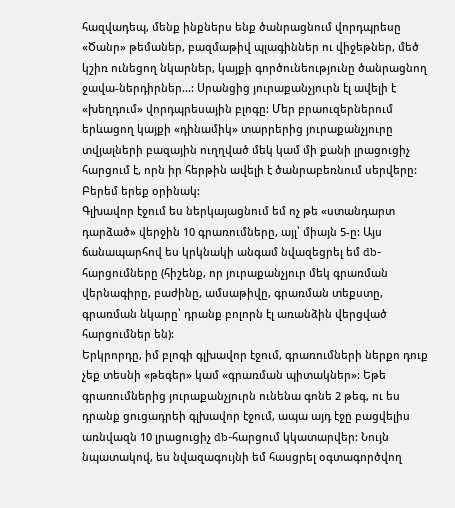հազվադեպ, մենք ինքներս ենք ծանրացնում վորդպրեսը
«Ծանր» թեմաներ, բազմաթիվ պլագիններ ու վիջեթներ, մեծ կշիռ ունեցող նկարներ, կայքի գործունեությունը ծանրացնող ջավա-ներդիրներ…: Սրանցից յուրաքանչյուրն էլ ավելի է «խեղդում» վորդպրեսային բլոգը: Մեր բրաուզերներում երևացող կայքի «դինամիկ» տարրերից յուրաքանչյուրը տվյալների բազային ուղղված մեկ կամ մի քանի լրացուցիչ հարցում է, որն իր հերթին ավելի է ծանրաբեռնում սերվերը:
Բերեմ երեք օրինակ:
Գլխավոր էջում ես ներկայացնում եմ ոչ թե «ստանդարտ դարձած» վերջին 10 գրառումները, այլ՝ միայն 5-ը: Այս ճանապարհով ես կրկնակի անգամ նվազեցրել եմ db-հարցումները (հիշենք, որ յուրաքանչյուր մեկ գրառման վերնագիրը, բաժինը, ամսաթիվը, գրառման տեքստը, գրառման նկարը՝ դրանք բոլորն էլ առանձին վերցված հարցումներ են):
Երկրորդը, իմ բլոգի գլխավոր էջում, գրառումների ներքո դուք չեք տեսնի «թեգեր» կամ «գրառման պիտակներ»: Եթե գրառումներից յուրաքանչյուրն ունենա գոնե 2 թեգ, ու ես դրանք ցուցադրեի գլխավոր էջում, ապա այդ էջը բացվելիս առնվազն 10 լրացուցիչ db-հարցում կկատարվեր: Նույն նպատակով, ես նվազագույնի եմ հասցրել օգտագործվող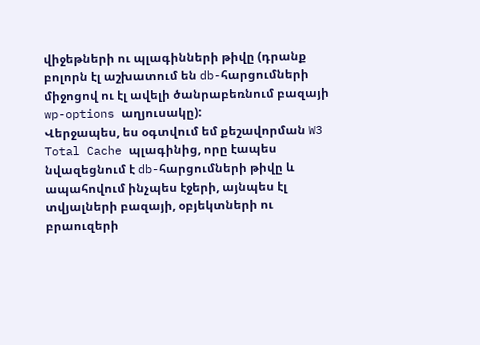վիջեթների ու պլագինների թիվը (դրանք բոլորն էլ աշխատում են db-հարցումների միջոցով ու էլ ավելի ծանրաբեռնում բազայի wp-options աղյուսակը):
Վերջապես, ես օգտվում եմ քեշավորման W3 Total Cache պլագինից, որը էապես նվազեցնում է db-հարցումների թիվը և ապահովում ինչպես էջերի, այնպես էլ տվյալների բազայի, օբյեկտների ու բրաուզերի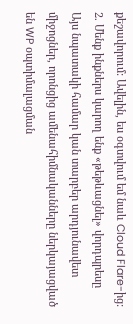քեշավորում: Ավելին, ես օգտվում եմ նաև Cloud Flare-ից:
2. Մենք ինքներս կարող ենք «թեթևացնել» վորդպրեսը
Այս նպատակի համար կան տարբեր արդյունավետ միջոցներ, որոնցից ամենահիմնականները ներկայացված են WP օպտիմալացման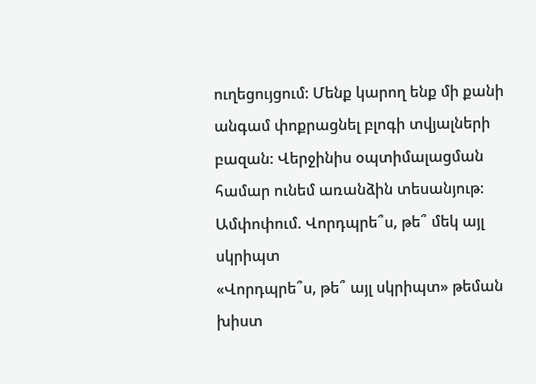ուղեցույցում: Մենք կարող ենք մի քանի անգամ փոքրացնել բլոգի տվյալների բազան: Վերջինիս օպտիմալացման համար ունեմ առանձին տեսանյութ:
Ամփոփում. Վորդպրե՞ս, թե՞ մեկ այլ սկրիպտ
«Վորդպրե՞ս, թե՞ այլ սկրիպտ» թեման խիստ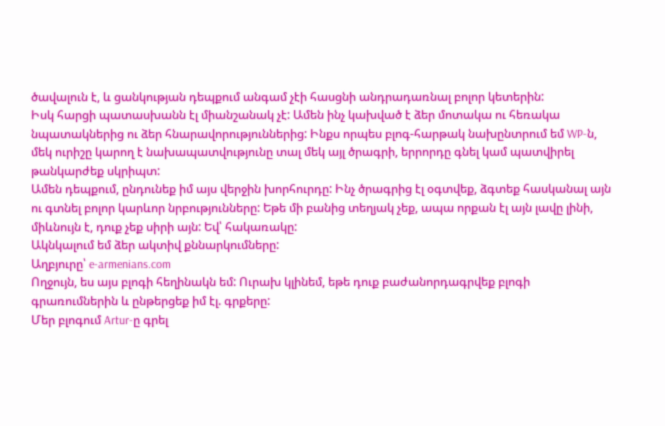ծավալուն է, և ցանկության դեպքում անգամ չէի հասցնի անդրադառնալ բոլոր կետերին:
Իսկ հարցի պատասխանն էլ միանշանակ չէ: Ամեն ինչ կախված է ձեր մոտակա ու հեռակա նպատակներից ու ձեր հնարավորություններից: Ինքս որպես բլոգ-հարթակ նախընտրում եմ WP-ն, մեկ ուրիշը կարող է նախապատվությունը տալ մեկ այլ ծրագրի, երրորդը գնել կամ պատվիրել թանկարժեք սկրիպտ:
Ամեն դեպքում, ընդունեք իմ այս վերջին խորհուրդը: Ինչ ծրագրից էլ օգտվեք, ձգտեք հասկանալ այն ու գտնել բոլոր կարևոր նրբությունները: Եթե մի բանից տեղյակ չեք, ապա որքան էլ այն լավը լինի, միևնույն է, դուք չեք սիրի այն: Եվ՝ հակառակը:
Ակնկալում եմ ձեր ակտիվ քննարկումները:
Աղբյուրը՝ e-armenians.com
Ողջույն, ես այս բլոգի հեղինակն եմ: Ուրախ կլինեմ, եթե դուք բաժանորդագրվեք բլոգի գրառումներին և ընթերցեք իմ էլ. գրքերը:
Մեր բլոգում Artur-ը գրել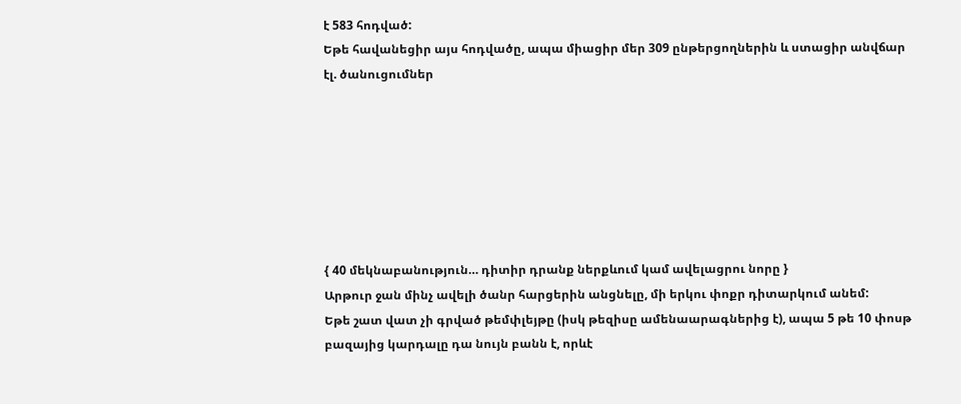է 583 հոդված:
Եթե հավանեցիր այս հոդվածը, ապա միացիր մեր 309 ընթերցողներին և ստացիր անվճար էլ. ծանուցումներ







{ 40 մեկնաբանություն… դիտիր դրանք ներքևում կամ ավելացրու նորը }
Արթուր ջան մինչ ավելի ծանր հարցերին անցնելը, մի երկու փոքր դիտարկում անեմ:
Եթե շատ վատ չի գրված թեմփլեյթը (իսկ թեզիսը ամենաարագներից է), ապա 5 թե 10 փոսթ բազայից կարդալը դա նույն բանն է, որևէ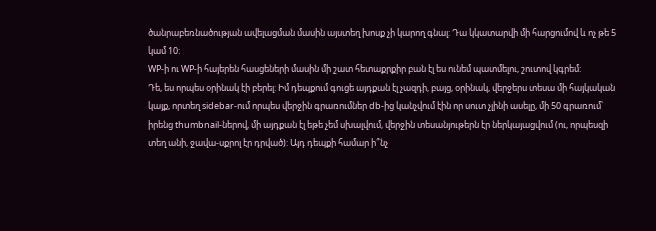ծանրաբեռնածության ավելացման մասին այստեղ խոսք չի կարող գնալ: Դա կկատարվի մի հարցումով և ոչ թե 5 կամ 10:
WP-ի ու WP-ի հայերեն հասցեների մասին մի շատ հետաքրքիր բան էլ ես ունեմ պատմելու, շուտով կգրեմ:
Դե, ես որպես օրինակ էի բերել: Իմ դեպքում գուցե այդքան էլ չազդի, բայց, օրինակ, վերջերս տեսա մի հայկական կայք, որտեղ sidebar-ում որպես վերջին գրառումներ db-ից կանչվում էին որ սուտ չլինի ասելը, մի 50 գրառում՝ իրենց thumbnail-ներով, մի այդքան էլ եթե չեմ սխալվում, վերջին տեսանյութերն էր ներկայացվում (ու, որպեսզի տեղ անի, ջավա-սքրոլ էր դրված): Այդ դեպքի համար ի՞նչ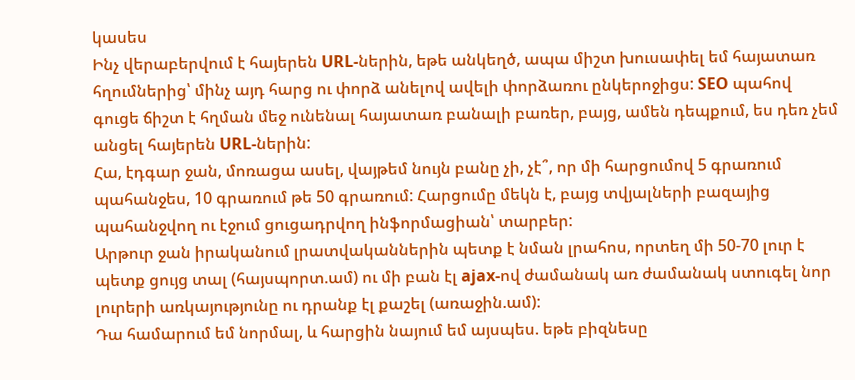կասես
Ինչ վերաբերվում է հայերեն URL-ներին, եթե անկեղծ, ապա միշտ խուսափել եմ հայատառ հղումներից՝ մինչ այդ հարց ու փորձ անելով ավելի փորձառու ընկերոջիցս: SEO պահով գուցե ճիշտ է հղման մեջ ունենալ հայատառ բանալի բառեր, բայց, ամեն դեպքում, ես դեռ չեմ անցել հայերեն URL-ներին:
Հա, էդգար ջան, մոռացա ասել, վայթեմ նույն բանը չի, չէ՞, որ մի հարցումով 5 գրառում պահանջես, 10 գրառում թե 50 գրառում: Հարցումը մեկն է, բայց տվյալների բազայից պահանջվող ու էջում ցուցադրվող ինֆորմացիան՝ տարբեր:
Արթուր ջան իրականում լրատվականներին պետք է նման լրահոս, որտեղ մի 50-70 լուր է պետք ցույց տալ (հայսպորտ.ամ) ու մի բան էլ ajax-ով ժամանակ առ ժամանակ ստուգել նոր լուրերի առկայությունը ու դրանք էլ քաշել (առաջին.ամ):
Դա համարում եմ նորմալ, և հարցին նայում եմ այսպես. եթե բիզնեսը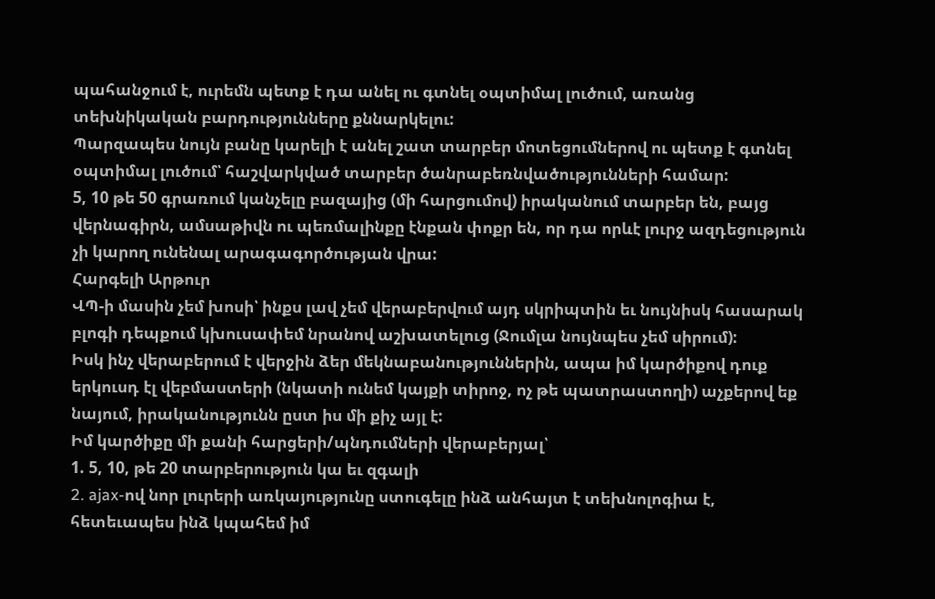պահանջում է, ուրեմն պետք է դա անել ու գտնել օպտիմալ լուծում, առանց տեխնիկական բարդությունները քննարկելու:
Պարզապես նույն բանը կարելի է անել շատ տարբեր մոտեցումներով ու պետք է գտնել օպտիմալ լուծում՝ հաշվարկված տարբեր ծանրաբեռնվածությունների համար:
5, 10 թե 50 գրառում կանչելը բազայից (մի հարցումով) իրականում տարբեր են, բայց վերնագիրն, ամսաթիվն ու պեռմալինքը էնքան փոքր են, որ դա որևէ լուրջ ազդեցություն չի կարող ունենալ արագագործության վրա:
Հարգելի Արթուր
ՎՊ-ի մասին չեմ խոսի՝ ինքս լավ չեմ վերաբերվում այդ սկրիպտին եւ նույնիսկ հասարակ բլոգի դեպքում կխուսափեմ նրանով աշխատելուց (Ջումլա նույնպես չեմ սիրում):
Իսկ ինչ վերաբերում է վերջին ձեր մեկնաբանություններին, ապա իմ կարծիքով դուք երկուսդ էլ վեբմաստերի (նկատի ունեմ կայքի տիրոջ, ոչ թե պատրաստողի) աչքերով եք նայում, իրականությունն ըստ իս մի քիչ այլ է:
Իմ կարծիքը մի քանի հարցերի/պնդումների վերաբերյալ՝
1. 5, 10, թե 20 տարբերություն կա եւ զգալի
2. ajax-ով նոր լուրերի առկայությունը ստուգելը ինձ անհայտ է տեխնոլոգիա է, հետեւապես ինձ կպահեմ իմ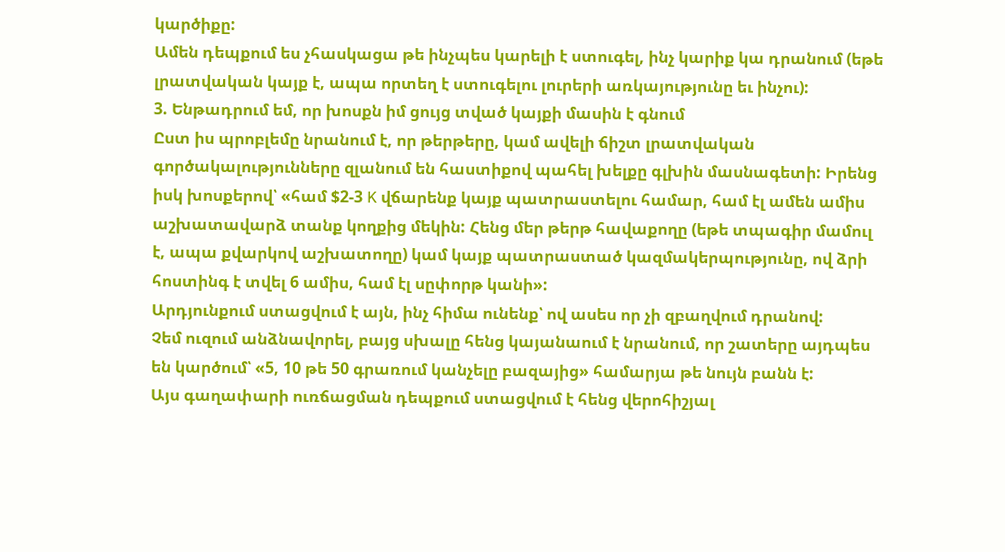կարծիքը:
Ամեն դեպքում ես չհասկացա թե ինչպես կարելի է ստուգել, ինչ կարիք կա դրանում (եթե լրատվական կայք է, ապա որտեղ է ստուգելու լուրերի առկայությունը եւ ինչու):
3. Ենթադրում եմ, որ խոսքն իմ ցույց տված կայքի մասին է գնում
Ըստ իս պրոբլեմը նրանում է, որ թերթերը, կամ ավելի ճիշտ լրատվական գործակալությունները զլանում են հաստիքով պահել խելքը գլխին մասնագետի: Իրենց իսկ խոսքերով՝ «համ $2-3 K վճարենք կայք պատրաստելու համար, համ էլ ամեն ամիս աշխատավարձ տանք կողքից մեկին: Հենց մեր թերթ հավաքողը (եթե տպագիր մամուլ է, ապա քվարկով աշխատողը) կամ կայք պատրաստած կազմակերպությունը, ով ձրի հոստինգ է տվել 6 ամիս, համ էլ սըփորթ կանի»:
Արդյունքում ստացվում է այն, ինչ հիմա ունենք՝ ով ասես որ չի զբաղվում դրանով:
Չեմ ուզում անձնավորել, բայց սխալը հենց կայանաում է նրանում, որ շատերը այդպես են կարծում՝ «5, 10 թե 50 գրառում կանչելը բազայից» համարյա թե նույն բանն է:
Այս գաղափարի ուռճացման դեպքում ստացվում է հենց վերոհիշյալ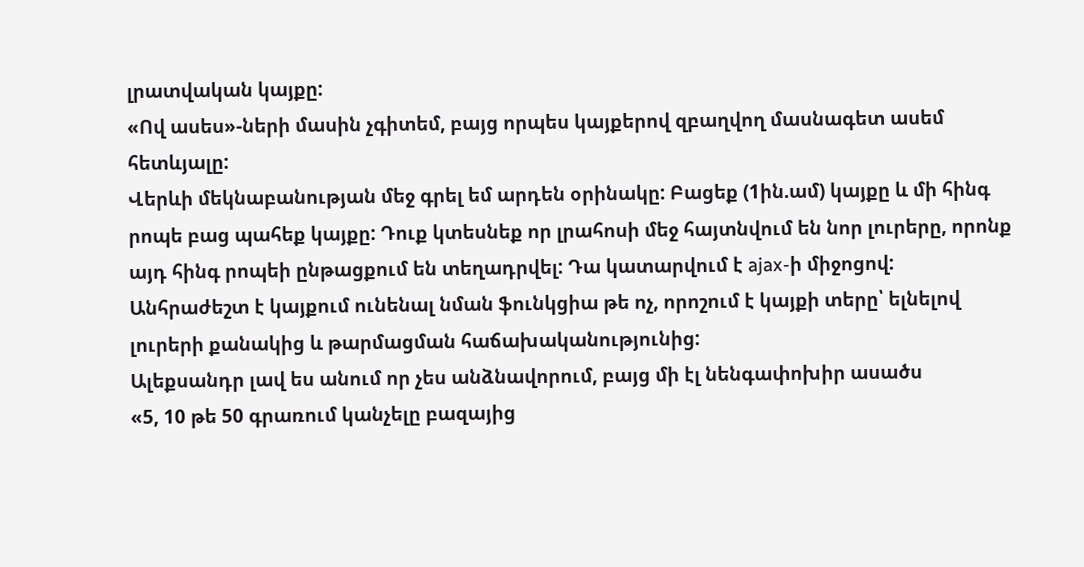լրատվական կայքը:
«Ով ասես»-ների մասին չգիտեմ, բայց որպես կայքերով զբաղվող մասնագետ ասեմ հետևյալը:
Վերևի մեկնաբանության մեջ գրել եմ արդեն օրինակը: Բացեք (1ին.ամ) կայքը և մի հինգ րոպե բաց պահեք կայքը: Դուք կտեսնեք որ լրահոսի մեջ հայտնվում են նոր լուրերը, որոնք այդ հինգ րոպեի ընթացքում են տեղադրվել: Դա կատարվում է ajax-ի միջոցով:
Անհրաժեշտ է կայքում ունենալ նման ֆունկցիա թե ոչ, որոշում է կայքի տերը՝ ելնելով լուրերի քանակից և թարմացման հաճախականությունից:
Ալեքսանդր լավ ես անում որ չես անձնավորում, բայց մի էլ նենգափոխիր ասածս
«5, 10 թե 50 գրառում կանչելը բազայից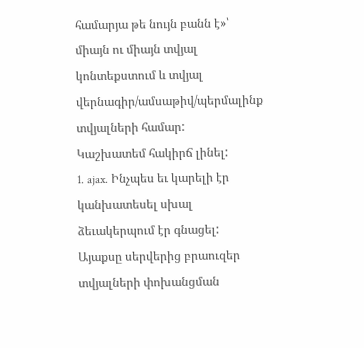համարյա թե նույն բանն է»՝ միայն ու միայն տվյալ կոնտեքստում և տվյալ վերնագիր/ամսաթիվ/պերմալինք տվյալների համար:
Կաշխատեմ հակիրճ լինել:
1. ajax. Ինչպես եւ կարելի էր կանխատեսել սխալ ձեւակերպում էր գնացել:
Այաքսը սերվերից բրաուզեր տվյալների փոխանցման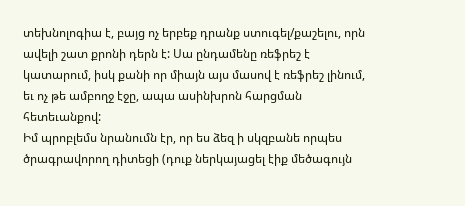տեխնոլոգիա է, բայց ոչ երբեք դրանք ստուգել/քաշելու, որն ավելի շատ քրոնի դերն է: Սա ընդամենը ռեֆրեշ է կատարում, իսկ քանի որ միայն այս մասով է ռեֆրեշ լինում, եւ ոչ թե ամբողջ էջը, ապա ասինխրոն հարցման հետեւանքով:
Իմ պրոբլեմս նրանումն էր, որ ես ձեզ ի սկզբանե որպես ծրագրավորող դիտեցի (դուք ներկայացել էիք մեծագույն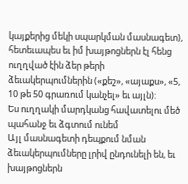կայքերից մեկի սպարկման մասնագետ), հետեւապես եւ իմ խայթոցներն էլ հենց ուղղված էին ձեր թերի ձեւակերպումներին («քեշ», «այաքս», «5, 10 թե 50 գրառում կանչել» եւ այլն):
Ես ուղղակի մարդկանց հավատելու մեծ պահանջ եւ ձգտում ունեմ
Այլ մասնագետի դեպքում նման ձեւակերպումները լրիվ ընդունելի են, եւ խայթոցներն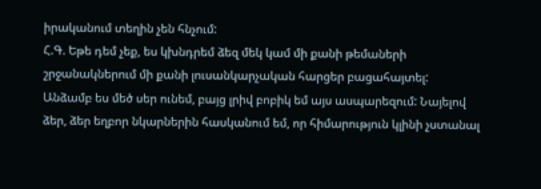իրականում տեղին չեն հնչում:
Հ.Գ. Եթե դեմ չեք, ես կխնդրեմ ձեզ մեկ կամ մի քանի թեմաների շրջանակներում մի քանի լուսանկարչական հարցեր բացահայտել:
Անձամբ ես մեծ սեր ունեմ, բայց լրիվ բոբիկ եմ այս ասպարեզում: Նայելով ձեր, ձեր եղբոր նկարներին հասկանում եմ, որ հիմարություն կլինի չստանալ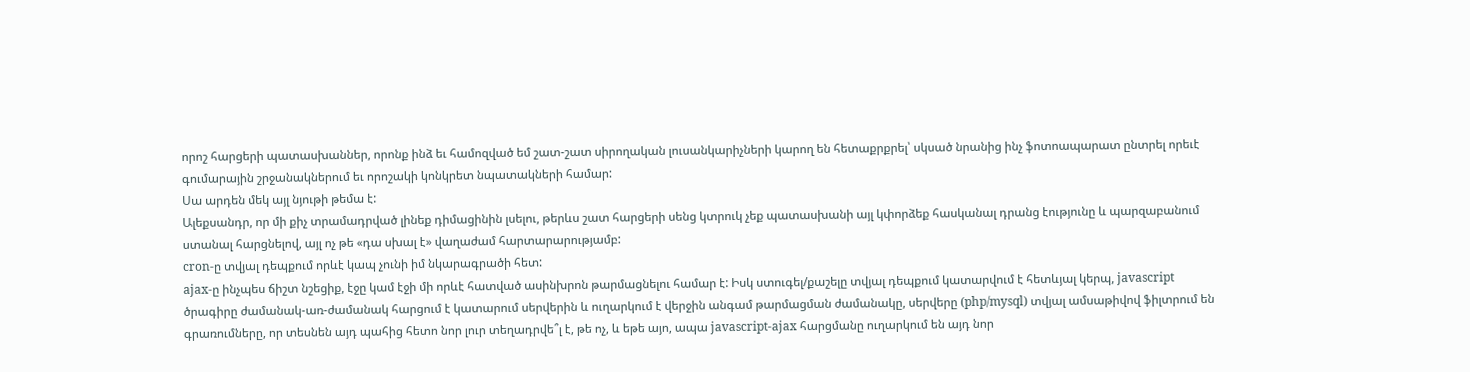որոշ հարցերի պատասխաններ, որոնք ինձ եւ համոզված եմ շատ-շատ սիրողական լուսանկարիչների կարող են հետաքրքրել՝ սկսած նրանից ինչ ֆոտոապարատ ընտրել որեւէ գումարային շրջանակներում եւ որոշակի կոնկրետ նպատակների համար:
Սա արդեն մեկ այլ նյութի թեմա է:
Ալեքսանդր, որ մի քիչ տրամադրված լինեք դիմացինին լսելու, թերևս շատ հարցերի սենց կտրուկ չեք պատասխանի այլ կփորձեք հասկանալ դրանց էությունը և պարզաբանում ստանալ հարցնելով, այլ ոչ թե «դա սխալ է» վաղաժամ հարտարարությամբ:
cron-ը տվյալ դեպքում որևէ կապ չունի իմ նկարագրածի հետ:
ajax-ը ինչպես ճիշտ նշեցիք, էջը կամ էջի մի որևէ հատված ասինխրոն թարմացնելու համար է: Իսկ ստուգել/քաշելը տվյալ դեպքում կատարվում է հետևյալ կերպ, javascript ծրագիրը ժամանակ-առ-ժամանակ հարցում է կատարում սերվերին և ուղարկում է վերջին անգամ թարմացման ժամանակը, սերվերը (php/mysql) տվյալ ամսաթիվով ֆիլտրում են գրառումները, որ տեսնեն այդ պահից հետո նոր լուր տեղադրվե՞լ է, թե ոչ, և եթե այո, ապա javascript-ajax հարցմանը ուղարկում են այդ նոր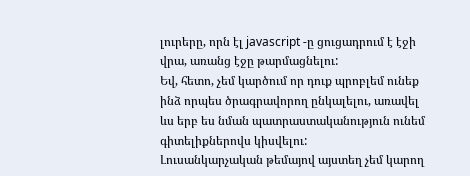լուրերը, որն էլ javascript -ը ցուցադրում է էջի վրա, առանց էջը թարմացնելու:
Եվ, հետո, չեմ կարծում որ դուք պրոբլեմ ունեք ինձ որպես ծրագրավորող ընկալելու, առավել ևս երբ ես նման պատրաստականություն ունեմ գիտելիքներովս կիսվելու:
Լուսանկարչական թեմայով այստեղ չեմ կարող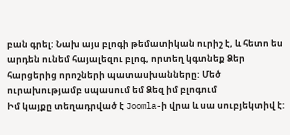բան գրել: Նախ այս բլոգի թեմատիկան ուրիշ է, և հետո ես արդեն ունեմ հայալեզու բլոգ, որտեղ կգտնեք Ձեր հարցերից որոշների պատասխանները: Մեծ ուրախությամբ սպասում եմ Ձեզ իմ բլոգում
Իմ կայքը տեղադրված է Joomla-ի վրա և սա սուբյեկտիվ է: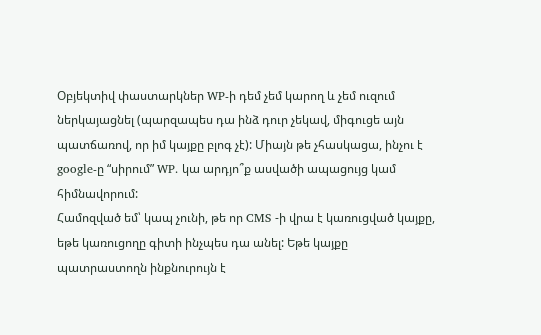Օբյեկտիվ փաստարկներ WP-ի դեմ չեմ կարող և չեմ ուզում ներկայացնել (պարզապես դա ինձ դուր չեկավ, միգուցե այն պատճառով, որ իմ կայքը բլոգ չէ): Միայն թե չհասկացա, ինչու է google-ը “սիրում” WP. կա արդյո՞ք ասվածի ապացույց կամ հիմնավորում:
Համոզված եմ՝ կապ չունի, թե որ CMS -ի վրա է կառուցված կայքը, եթե կառուցողը գիտի ինչպես դա անել: Եթե կայքը պատրաստողն ինքնուրույն է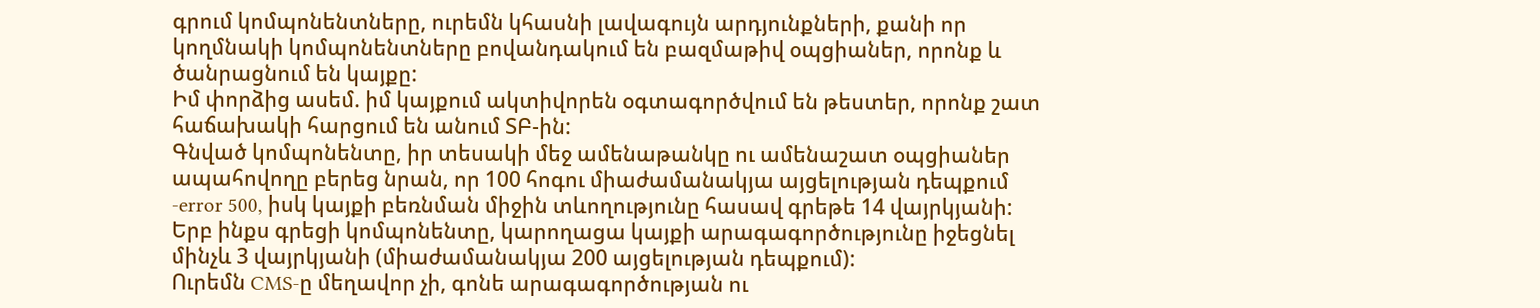գրում կոմպոնենտները, ուրեմն կհասնի լավագույն արդյունքների, քանի որ կողմնակի կոմպոնենտները բովանդակում են բազմաթիվ օպցիաներ, որոնք և ծանրացնում են կայքը:
Իմ փորձից ասեմ. իմ կայքում ակտիվորեն օգտագործվում են թեստեր, որոնք շատ հաճախակի հարցում են անում ՏԲ-ին:
Գնված կոմպոնենտը, իր տեսակի մեջ ամենաթանկը ու ամենաշատ օպցիաներ ապահովողը բերեց նրան, որ 100 հոգու միաժամանակյա այցելության դեպքում -error 500, իսկ կայքի բեռնման միջին տևողությունը հասավ գրեթե 14 վայրկյանի:
Երբ ինքս գրեցի կոմպոնենտը, կարողացա կայքի արագագործությունը իջեցնել մինչև 3 վայրկյանի (միաժամանակյա 200 այցելության դեպքում):
Ուրեմն CMS-ը մեղավոր չի, գոնե արագագործության ու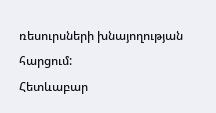ռեսուրսների խնայողության հարցում:
Հետևաբար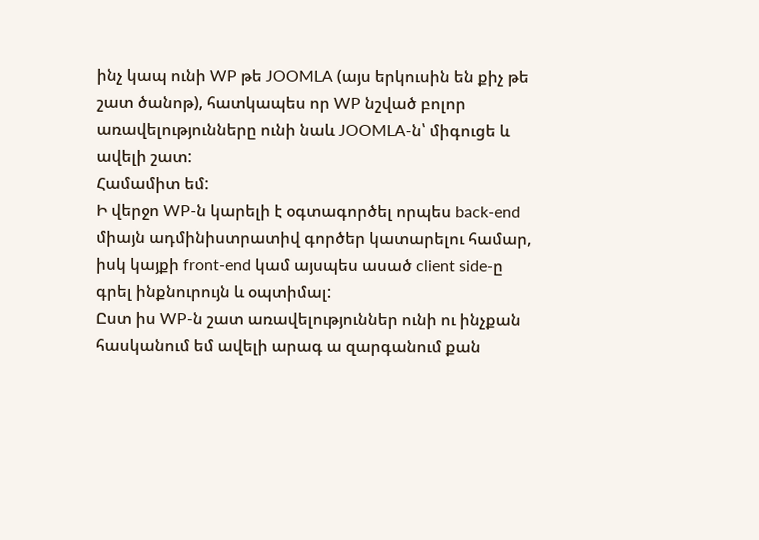ինչ կապ ունի WP թե JOOMLA (այս երկուսին են քիչ թե շատ ծանոթ), հատկապես որ WP նշված բոլոր առավելությունները ունի նաև JOOMLA-ն՝ միգուցե և ավելի շատ:
Համամիտ եմ:
Ի վերջո WP-ն կարելի է օգտագործել որպես back-end միայն ադմինիստրատիվ գործեր կատարելու համար, իսկ կայքի front-end կամ այսպես ասած client side-ը գրել ինքնուրույն և օպտիմալ:
Ըստ իս WP-ն շատ առավելություններ ունի ու ինչքան հասկանում եմ ավելի արագ ա զարգանում քան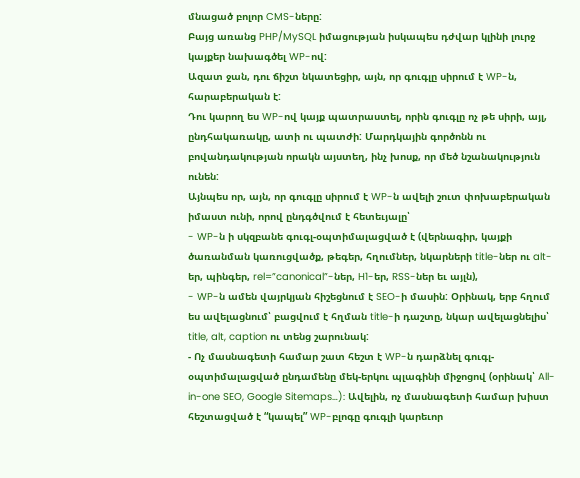մնացած բոլոր CMS-ները:
Բայց առանց PHP/MySQL իմացության իսկապես դժվար կլինի լուրջ կայքեր նախագծել WP-ով:
Ազատ ջան, դու ճիշտ նկատեցիր, այն, որ գուգլը սիրում է WP-ն, հարաբերական է:
Դու կարող ես WP-ով կայք պատրաստել, որին գուգլը ոչ թե սիրի, այլ, ընդհակառակը, ատի ու պատժի: Մարդկային գործոնն ու բովանդակության որակն այստեղ, ինչ խոսք, որ մեծ նշանակություն ունեն:
Այնպես որ, այն, որ գուգլը սիրում է WP-ն ավելի շուտ փոխաբերական իմաստ ունի, որով ընդգծվում է հետեւյալը՝
- WP-ն ի սկզբանե գուգլ-օպտիմալացված է (վերնագիր, կայքի ծառանման կառուցվածք, թեգեր, հղումներ, նկարների title-ներ ու alt-եր, պինգեր, rel=”canonical”-ներ, H1-եր, RSS-ներ եւ այլն),
- WP-ն ամեն վայրկյան հիշեցնում է SEO-ի մասին: Օրինակ, երբ հղում ես ավելացնում՝ բացվում է հղման title-ի դաշտը, նկար ավելացնելիս՝ title, alt, caption ու տենց շարունակ:
- Ոչ մասնագետի համար շատ հեշտ է WP-ն դարձնել գուգլ-օպտիմալացված ընդամենը մեկ-երկու պլագինի միջոցով (օրինակ՝ All-in-one SEO, Google Sitemaps…): Ավելին, ոչ մասնագետի համար խիստ հեշտացված է “կապել” WP-բլոգը գուգլի կարեւոր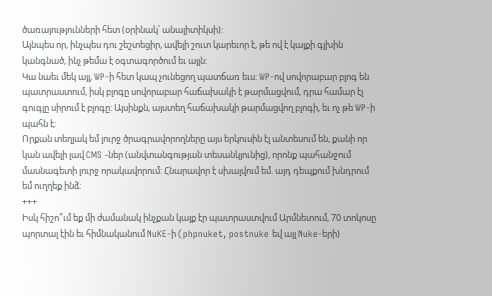ծառայությունների հետ (օրինակ՝ անալիտիկսի):
Այնպես որ, ինչպես դու շեշտեցիր, ավելի շուտ կարեւոր է, թե ով է կայքի գլխին կանգնած, ինչ թեմա է օգտագործում եւ այլն:
Կա նաեւ մեկ այլ, WP-ի հետ կապ չունեցող պատճառ եւս: WP-ով սովորաբար բլոգ են պատրաստում, իսկ բլոգը սովորաբար հաճախակի է թարմացվում, դրա համար էլ գուգլը սիրում է բլոգը: Այսինքն, այստեղ հաճախակի թարմացվող բլոգի, եւ ոչ թե WP-ի պահն է:
Որքան տեղյակ եմ լուրջ ծրագրավորողները այս երկուսին էլ անտեսում են, քանի որ կան ավելի լավ CMS -ներ (անվտանգության տեսանկյունից), որոնք պահանջում մասնագետի լուրջ որակավորում: Հնարավոր է սխալվում եմ. այդ դեպքում խնդրում եմ ուղղեք ինձ:
+++
Իսկ հիշո՞ւմ եք մի ժամանակ ինչքան կայք էր պատրաստվում Արմնետում, 70 տոկոսը պորտալ էին եւ հիմնականում NuKE-ի (phpnuket, postnuke եվ այլ Nuke-երի)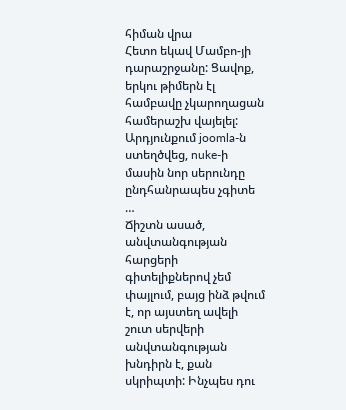հիման վրա
Հետո եկավ Մամբո-յի դարաշրջանը: Ցավոք, երկու թիմերն էլ համբավը չկարողացան համերաշխ վայելել: Արդյունքում joomla-ն ստեղծվեց, nuke-ի մասին նոր սերունդը ընդհանրապես չգիտե …
Ճիշտն ասած, անվտանգության հարցերի գիտելիքներով չեմ փայլում, բայց ինձ թվում է, որ այստեղ ավելի շուտ սերվերի անվտանգության խնդիրն է, քան սկրիպտի: Ինչպես դու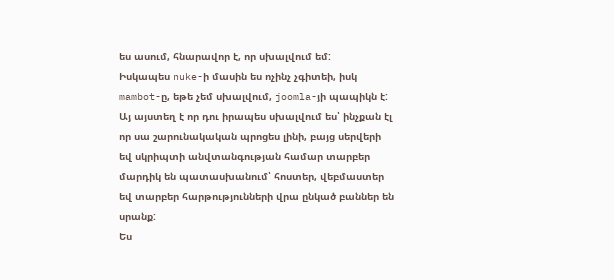ես ասում, հնարավոր է, որ սխալվում եմ:
Իսկապես nuke-ի մասին ես ոչինչ չգիտեի, իսկ mambot-ը, եթե չեմ սխալվում, joomla-յի պապիկն է:
Այ այստեղ է որ դու իրապես սխալվում ես՝ ինչքան էլ որ սա շարունակական պրոցես լինի, բայց սերվերի եվ սկրիպտի անվտանգության համար տարբեր մարդիկ են պատասխանում՝ հոստեր, վեբմաստեր եվ տարբեր հարթությունների վրա ընկած բաններ են սրանք:
Ես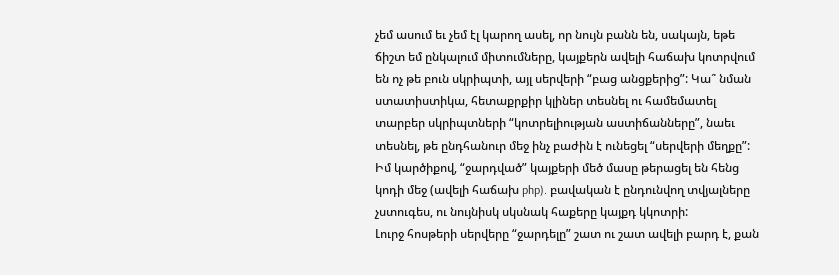չեմ ասում եւ չեմ էլ կարող ասել, որ նույն բանն են, սակայն, եթե ճիշտ եմ ընկալում միտումները, կայքերն ավելի հաճախ կոտրվում են ոչ թե բուն սկրիպտի, այլ սերվերի “բաց անցքերից”: Կա՞ նման ստատիստիկա, հետաքրքիր կլիներ տեսնել ու համեմատել տարբեր սկրիպտների “կոտրելիության աստիճանները”, նաեւ տեսնել, թե ընդհանուր մեջ ինչ բաժին է ունեցել “սերվերի մեղքը”:
Իմ կարծիքով, “ջարդված” կայքերի մեծ մասը թերացել են հենց կոդի մեջ (ավելի հաճախ php). բավական է ընդունվող տվյալները չստուգես, ու նույնիսկ սկսնակ հաքերը կայքդ կկոտրի:
Լուրջ հոսթերի սերվերը “ջարդելը” շատ ու շատ ավելի բարդ է, քան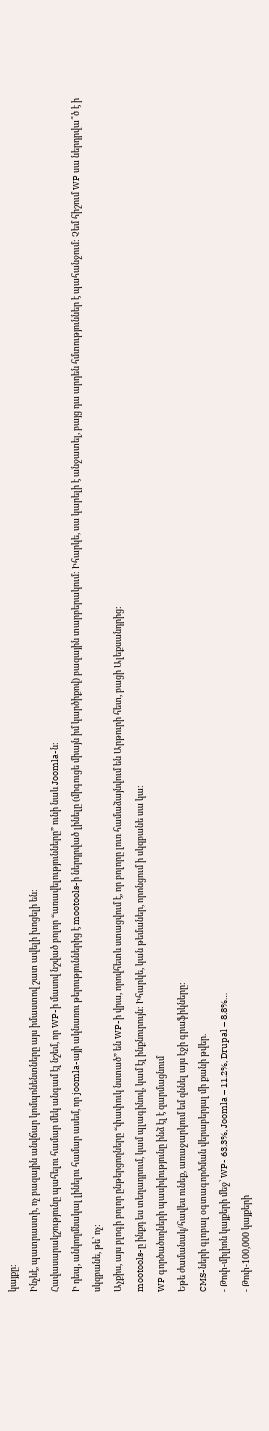կայքը:
Ինչևէ, պատրաստի, ոչ բազային անվճար կոմպոնենտները այս իմաստով շատ ավելի խոցելի են:
Հավասարակշությունը պահելու համար մեկ անգամ էլ նշեմ, որ WP-ի մասով նշված բոլոր “առավելությունները” ունի նաև Joomla-ն:
Ի դեպ, անկողմնակալ լինելու համար ասեմ, որ joomla-այի ակնառու թերություններից է mootools-ի ներդրված լինելը (միգուցե միայն իմ կարծիքով) բազային տարբերակում: Իհարկե, սա կարելի է անջատել, բայց դա արդեն հմտություններ է պահանջում: Չեմ հիշում WP սա ներդրվա՞ծ է ի սկզբանե, թե՝ ոչ:
Աչքիս, այս բլոգի բոլոր ընթերցողները “փափուկ նստած” են WP-ի վրա, որովհետև ստացվում է, որ բոլորը լուռ համաձայնվում են Արթուրի հետ, բացի Ալեքսանդրից:
mootools-ը ինքդ ես տեղադրում, կամ պլագինով, կամ էլ ինքնուրույն: Իհարկե, կան թեմաներ, որոնցում ի սկզբանե սա կա:
WP գործածողների պասիվությունը ինձ էլ է զարմացնում
Եթե ժամանակ/հավես ունեք, առաջարկում եմ զննել այս էջի գրաֆիկները:
CMS-ների գլոբալ օգտագործման վերաբերյալ մի քանի թվեր.
- Թոփ-միլիոն կայքերի մեջ՝ WP- 63.3%, Joomla – 11.2%, Drupal – 8.8%…
- Թոփ-100,000 կայքերի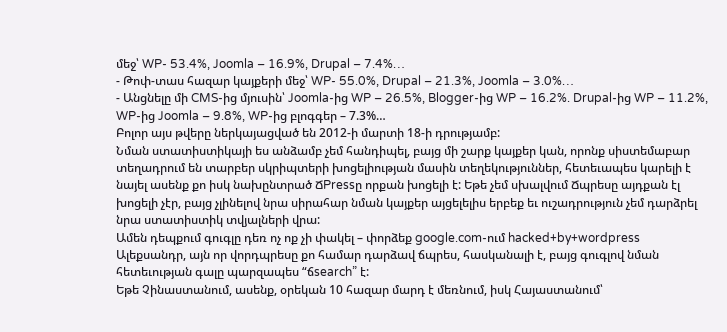մեջ՝ WP- 53.4%, Joomla – 16.9%, Drupal – 7.4%…
- Թոփ-տաս հազար կայքերի մեջ՝ WP- 55.0%, Drupal – 21.3%, Joomla – 3.0%…
- Անցնելը մի CMS-ից մյուսին՝ Joomla-ից WP – 26.5%, Blogger-ից WP – 16.2%. Drupal-ից WP – 11.2%, WP-ից Joomla – 9.8%, WP-ից բլոգգեր – 7.3%…
Բոլոր այս թվերը ներկայացված են 2012-ի մարտի 18-ի դրությամբ:
Նման ստատիստիկայի ես անձամբ չեմ հանդիպել, բայց մի շարք կայքեր կան, որոնք սիստեմաբար տեղադրում են տարբեր սկրիպտերի խոցելիության մասին տեղեկություններ, հետեւապես կարելի է նայել ասենք քո իսկ նախընտրած ՃPressը որքան խոցելի է: Եթե չեմ սխալվում Ճպրեսը այդքան էլ խոցելի չէր, բայց չլինելով նրա սիրահար նման կայքեր այցելելիս երբեք եւ ուշադրություն չեմ դարձրել նրա ստատիստիկ տվյալների վրա:
Ամեն դեպքում գուգլը դեռ ոչ ոք չի փակել – փորձեք google.com-ում hacked+by+wordpress
Ալեքսանդր, այն որ վորդպրեսը քո համար դարձավ ճպրես, հասկանալի է, բայց գուգլով նման հետեւության գալը պարզապես “ճsearch” է:
Եթե Չինաստանում, ասենք, օրեկան 10 հազար մարդ է մեռնում, իսկ Հայաստանում՝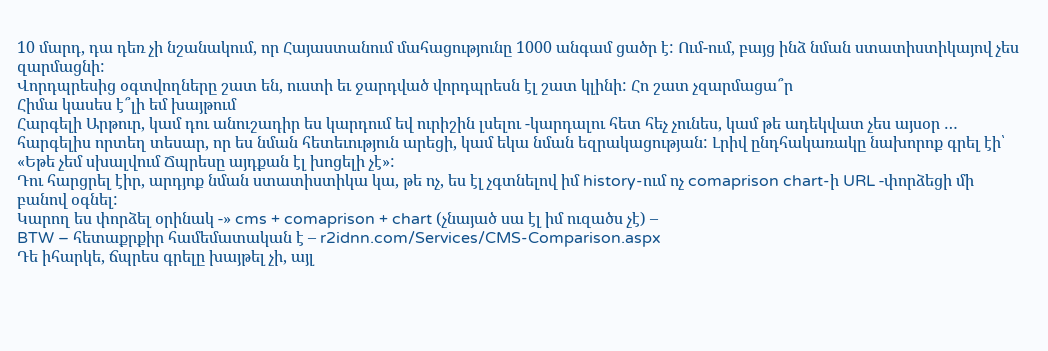10 մարդ, դա դեռ չի նշանակում, որ Հայաստանում մահացությունը 1000 անգամ ցածր է: Ում-ում, բայց ինձ նման ստատիստիկայով չես զարմացնի:
Վորդպրեսից օգտվողները շատ են, ուստի եւ ջարդված վորդպրեսն էլ շատ կլինի: Հո շատ չզարմացա՞ր
Հիմա կասես է՞լի եմ խայթում
Հարգելի Արթուր, կամ դու անուշադիր ես կարդում եվ ուրիշին լսելու -կարդալու հետ հեչ չունես, կամ թե ադեկվատ չես այսօր … հարգելիս որտեղ տեսար, որ ես նման հետեւություն արեցի, կամ եկա նման եզրակացության: Լրիվ ընդհակառակը նախորոք գրել էի՝ «Եթե չեմ սխալվում Ճպրեսը այդքան էլ խոցելի չէ»:
Դու հարցրել էիր, արդյոք նման ստատիստիկա կա, թե ոչ, ես էլ չգտնելով իմ history-ում ոչ comaprison chart-ի URL -փորձեցի մի բանով օգնել:
Կարող ես փորձել օրինակ -» cms + comaprison + chart (չնայած սա էլ իմ ուզածս չէ) –
BTW – հետաքրքիր համեմատական է – r2idnn.com/Services/CMS-Comparison.aspx
Դե իհարկե, ճպրես գրելը խայթել չի, այլ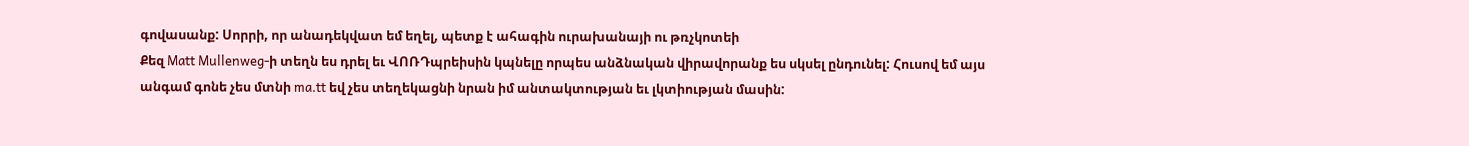գովասանք: Սորրի, որ անադեկվատ եմ եղել, պետք է ահագին ուրախանայի ու թռչկոտեի
Քեզ Matt Mullenweg-ի տեղն ես դրել եւ ՎՈՌԴպրեիսին կպնելը որպես անձնական վիրավորանք ես սկսել ընդունել: Հուսով եմ այս անգամ գոնե չես մտնի ma.tt եվ չես տեղեկացնի նրան իմ անտակտության եւ լկտիության մասին: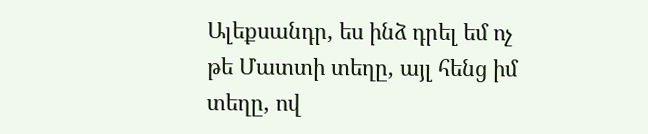Ալեքսանդր, ես ինձ դրել եմ ոչ թե Մատտի տեղը, այլ հենց իմ տեղը, ով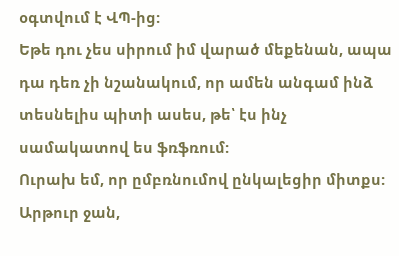օգտվում է ՎՊ-ից:
Եթե դու չես սիրում իմ վարած մեքենան, ապա դա դեռ չի նշանակում, որ ամեն անգամ ինձ տեսնելիս պիտի ասես, թե՝ էս ինչ սամակատով ես ֆռֆռում:
Ուրախ եմ, որ ըմբռնումով ընկալեցիր միտքս:
Արթուր ջան,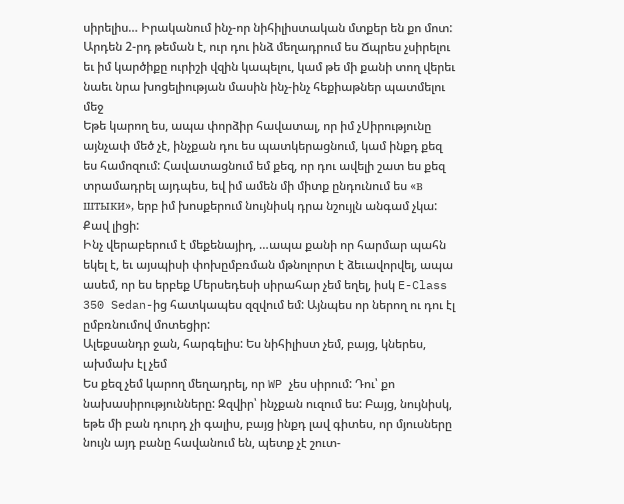սիրելիս… Իրականում ինչ-որ նիհիլիստական մտքեր են քո մոտ: Արդեն 2-րդ թեման է, ուր դու ինձ մեղադրում ես Ճպրես չսիրելու եւ իմ կարծիքը ուրիշի վզին կապելու, կամ թե մի քանի տող վերեւ նաեւ նրա խոցելիության մասին ինչ-ինչ հեքիաթներ պատմելու մեջ
Եթե կարող ես, ապա փորձիր հավատալ, որ իմ չՍիրությունը այնչափ մեծ չէ, ինչքան դու ես պատկերացնում, կամ ինքդ քեզ ես համոզում: Հավատացնում եմ քեզ, որ դու ավելի շատ ես քեզ տրամադրել այդպես, եվ իմ ամեն մի միտք ընդունում ես «в штыки», երբ իմ խոսքերում նույնիսկ դրա նշույլն անգամ չկա:
Քավ լիցի:
Ինչ վերաբերում է մեքենայիդ, …ապա քանի որ հարմար պահն եկել է, եւ այսպիսի փոխըմբռման մթնոլորտ է ձեւավորվել, ապա ասեմ, որ ես երբեք Մերսեդեսի սիրահար չեմ եղել, իսկ E-Class 350 Sedan-ից հատկապես զզվում եմ: Այնպես որ ներող ու դու էլ ըմբռնումով մոտեցիր:
Ալեքսանդր ջան, հարգելիս: Ես նիհիլիստ չեմ, բայց, կներես, ախմախ էլ չեմ
Ես քեզ չեմ կարող մեղադրել, որ WP չես սիրում: Դու՝ քո նախասիրությունները: Զզվիր՝ ինչքան ուզում ես: Բայց, նույնիսկ, եթե մի բան դուրդ չի գալիս, բայց ինքդ լավ գիտես, որ մյուսները նույն այդ բանը հավանում են, պետք չէ շուտ-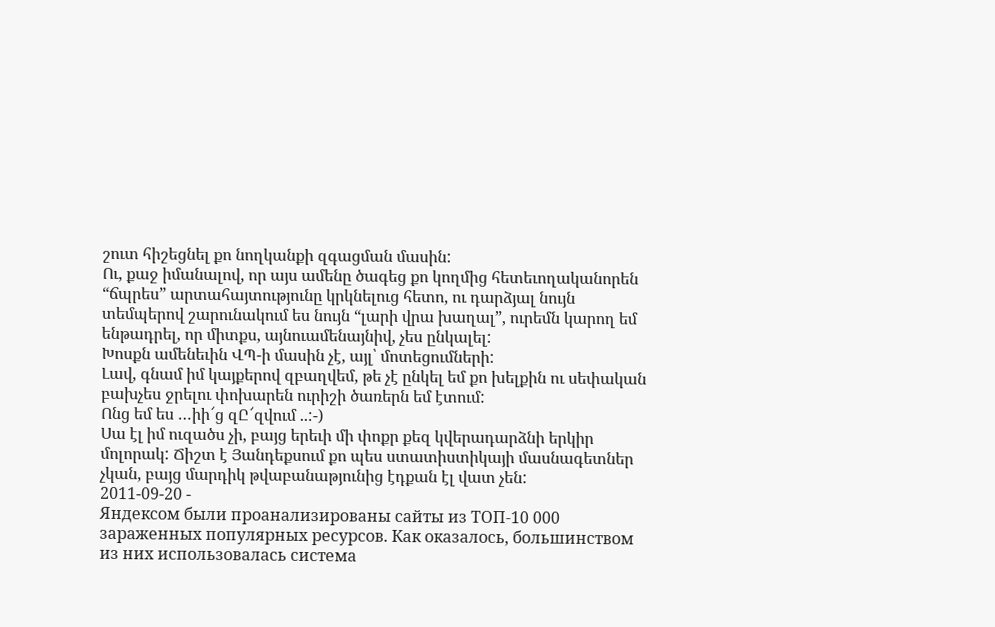շուտ հիշեցնել քո նողկանքի զգացման մասին:
Ու, քաջ իմանալով, որ այս ամենը ծագեց քո կողմից հետեւողականորեն “ճպրես” արտահայտությունը կրկնելուց հետո, ու դարձյալ նույն տեմպերով շարունակում ես նույն “լարի վրա խաղալ”, ուրեմն կարող եմ ենթադրել, որ միտքս, այնուամենայնիվ, չես ընկալել:
Խոսքն ամենեւին ՎՊ-ի մասին չէ, այլ՝ մոտեցումների:
Լավ, գնամ իմ կայքերով զբաղվեմ, թե չէ ընկել եմ քո խելքին ու սեփական բախչես ջրելու փոխարեն ուրիշի ծառերն եմ էտում:
Ոնց եմ ես …իի՜ց զԸ՜զվում ..:-)
Սա էլ իմ ուզածս չի, բայց երեւի մի փոքր քեզ կվերադարձնի երկիր մոլորակ: Ճիշտ է Յանդեքսում քո պես ստատիստիկայի մասնագետներ չկան, բայց մարդիկ թվաբանաթյունից էդքան էլ վատ չեն:
2011-09-20 -
Яндексом были проанализированы сайты из ТОП-10 000 зараженных популярных ресурсов. Как оказалось, большинством из них использовалась система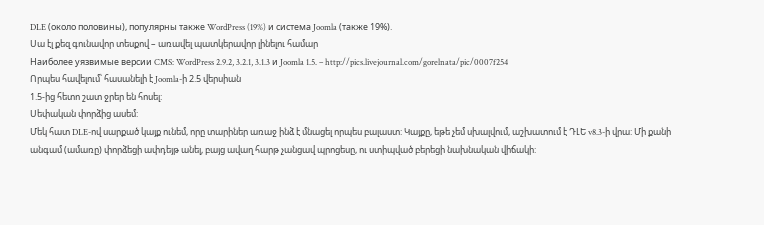DLE (около половины), популярны также WordPress (19%) и система Joomla (также 19%).
Սա էլ քեզ գունավոր տեսքով – առավել պատկերավոր լինելու համար
Наиболее уязвимые версии CMS: WordPress 2.9.2, 3.2.1, 3.1.3 и Joomla 1.5. – http://pics.livejournal.com/gorelnata/pic/0007f254
Որպես հավելում՝ հասանելի է Joomla-ի 2.5 վերսիան
1.5-ից հետո շատ ջրեր են հոսել:
Սեփական փորձից ասեմ:
Մեկ հատ DLE-ով սարքած կայք ունեմ, որը տարիներ առաջ ինձ է մնացել որպես բալաստ: Կայքը, եթե չեմ սխալվում, աշխատում է ԴԼԵ v8.3-ի վրա: Մի քանի անգամ (ամառը) փորձեցի ափդեյթ անել, բայց ավաղ հարթ չանցավ պրոցեսը, ու ստիպված բերեցի նախնական վիճակի: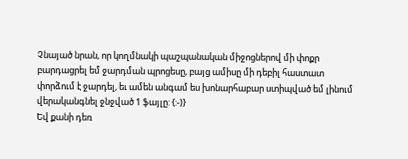Չնայած նրան, որ կողմնակի պաշպանական միջոցներով մի փոքր բարդացրել եմ ջարդման պրոցեսը, բայց ամիսը մի դեբիլ հաստատ փորձում է ջարդել, եւ ամեն անգամ ես խոնարհաբար ստիպված եմ լինում վերականգնել ջնջված 1 ֆայլը: {:-)}
Եվ քանի դեռ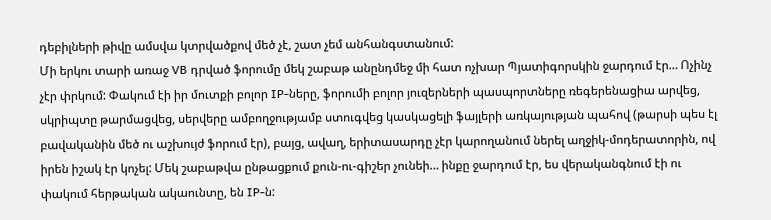դեբիլների թիվը ամսվա կտրվածքով մեծ չէ, շատ չեմ անհանգստանում:
Մի երկու տարի առաջ VB դրված ֆորումը մեկ շաբաթ անընդմեջ մի հատ ոչխար Պյատիգորսկին ջարդում էր… Ոչինչ չէր փրկում: Փակում էի իր մուտքի բոլոր IP-ները, ֆորումի բոլոր յուզերների պասպորտները ռեգերենացիա արվեց, սկրիպտը թարմացվեց, սերվերը ամբողջությամբ ստուգվեց կասկացելի ֆայլերի առկայության պահով (թարսի պես էլ բավականին մեծ ու աշխույժ ֆորում էր), բայց, ավաղ, երիտասարդը չէր կարողանում ներել աղջիկ-մոդերատորին, ով իրեն իշակ էր կոչել: Մեկ շաբաթվա ընթացքում քուն-ու-գիշեր չունեի… ինքը ջարդում էր, ես վերականգնում էի ու փակում հերթական ակաունտը, են IP-ն: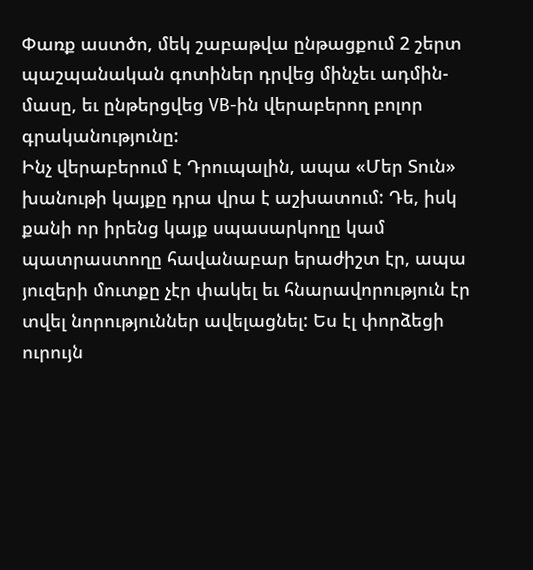Փառք աստծո, մեկ շաբաթվա ընթացքում 2 շերտ պաշպանական գոտիներ դրվեց մինչեւ ադմին-մասը, եւ ընթերցվեց VB-ին վերաբերող բոլոր գրականությունը:
Ինչ վերաբերում է Դրուպալին, ապա «Մեր Տուն» խանութի կայքը դրա վրա է աշխատում: Դե, իսկ քանի որ իրենց կայք սպասարկողը կամ պատրաստողը հավանաբար երաժիշտ էր, ապա յուզերի մուտքը չէր փակել եւ հնարավորություն էր տվել նորություններ ավելացնել: Ես էլ փորձեցի ուրույն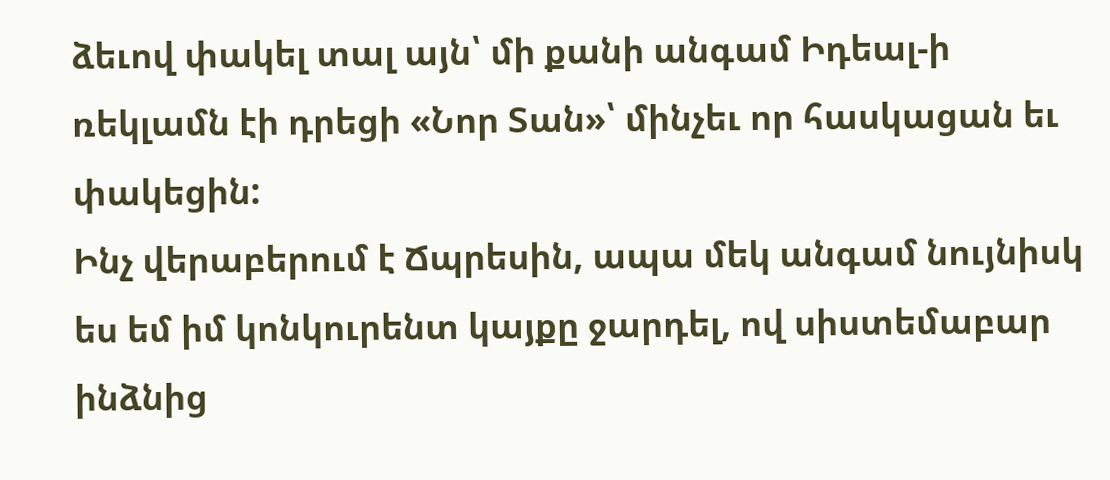ձեւով փակել տալ այն՝ մի քանի անգամ Իդեալ-ի ռեկլամն էի դրեցի «Նոր Տան»՝ մինչեւ որ հասկացան եւ փակեցին:
Ինչ վերաբերում է Ճպրեսին, ապա մեկ անգամ նույնիսկ ես եմ իմ կոնկուրենտ կայքը ջարդել, ով սիստեմաբար ինձնից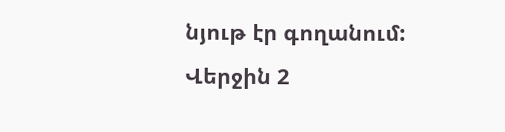նյութ էր գողանում:
Վերջին 2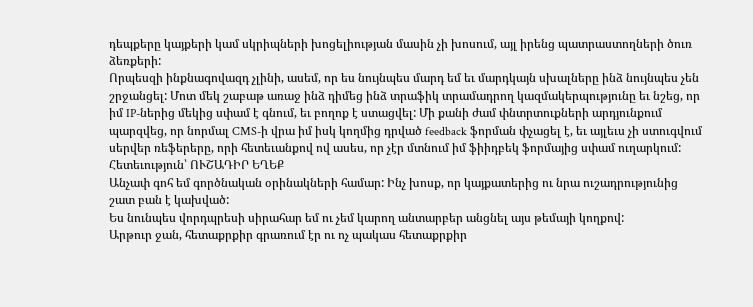դեպքերը կայքերի կամ սկրիպների խոցելիության մասին չի խոսում, այլ իրենց պատրաստողների ծուռ ձեռքերի:
Որպեսզի ինքնագովազդ չլինի, ասեմ, որ ես նույնպես մարդ եմ եւ մարդկայն սխալները ինձ նույնպես չեն շրջանցել: Մոտ մեկ շաբաթ առաջ ինձ դիմեց ինձ տրաֆիկ տրամադրող կազմակերպությունը եւ նշեց, որ իմ IP-ներից մեկից սփամ է գնում, եւ բողոք է ստացվել: Մի քանի ժամ փնտրտուքների արդյունքում պարզվեց, որ նորմալ CMS-ի վրա իմ իսկ կողմից դրված feedback ֆորման փչացել է, եւ այլեւս չի ստուգվում սերվեր ռեֆերերը, որի հետեւանքով ով ասես, որ չէր մտնում իմ ֆիիդբեկ ֆորմայից սփամ ուղարկում:
Հետեւություն՝ ՈՒՇԱԴԻՐ ԵՂԵՔ
Անչափ գոհ եմ գործնական օրինակների համար: Ինչ խոսք, որ կայքատերից ու նրա ուշադրությունից շատ բան է կախված:
Ես նունպես վորդպրեսի սիրահար եմ ու չեմ կարող անտարբեր անցնել այս թեմայի կողքով:
Արթուր ջան, հետաքրքիր գրառում էր ու ոչ պակաս հետաքրքիր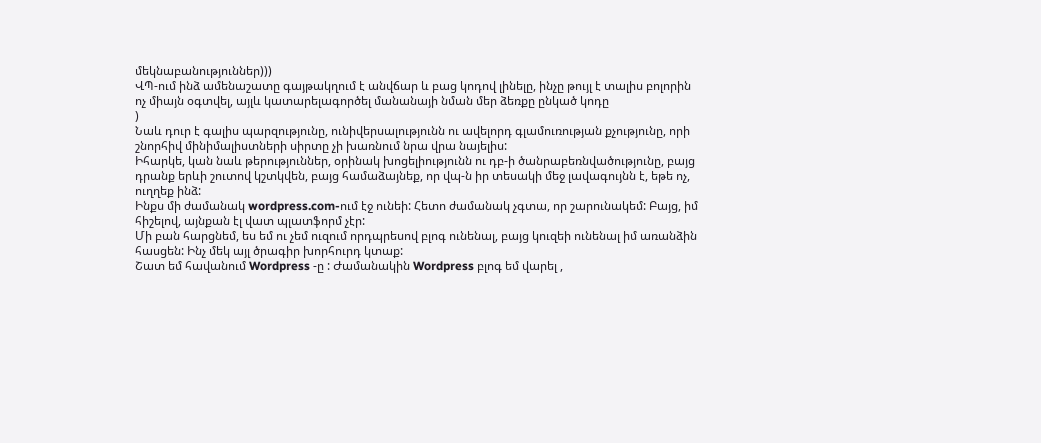մեկնաբանություններ)))
ՎՊ-ում ինձ ամենաշատը գայթակղում է անվճար և բաց կոդով լինելը, ինչը թույլ է տալիս բոլորին ոչ միայն օգտվել, այլև կատարելագործել մանանայի նման մեր ձեռքը ընկած կոդը
)
Նաև դուր է գալիս պարզությունը, ունիվերսալությունն ու ավելորդ գլամուռության քչությունը, որի շնորհիվ մինիմալիստների սիրտը չի խառնում նրա վրա նայելիս:
Իհարկե, կան նաև թերություններ, օրինակ խոցելիությունն ու դբ-ի ծանրաբեռնվածությունը, բայց դրանք երևի շուտով կշտկվեն, բայց համաձայնեք, որ վպ-ն իր տեսակի մեջ լավագույնն է, եթե ոչ, ուղղեք ինձ:
Ինքս մի ժամանակ wordpress.com-ում էջ ունեի: Հետո ժամանակ չգտա, որ շարունակեմ: Բայց, իմ հիշելով, այնքան էլ վատ պլատֆորմ չէր:
Մի բան հարցնեմ, ես եմ ու չեմ ուզում որդպրեսով բլոգ ունենալ, բայց կուզեի ունենալ իմ առանձին հասցեն: Ինչ մեկ այլ ծրագիր խորհուրդ կտաք:
Շատ եմ հավանում Wordpress -ը : Ժամանակին Wordpress բլոգ եմ վարել ,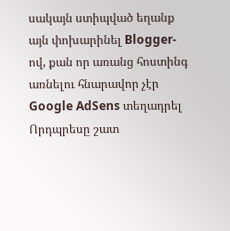սակայն ստիպված եղանք այն փոխարինել Blogger-ով, քան որ առանց հոստինգ առնելու հնարավոր չէր Google AdSens տեղադրել
Որդպրեսը շատ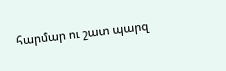հարմար ու շատ պարզ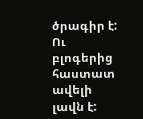ծրագիր է: Ու բլոգերից հաստատ ավելի լավն է: